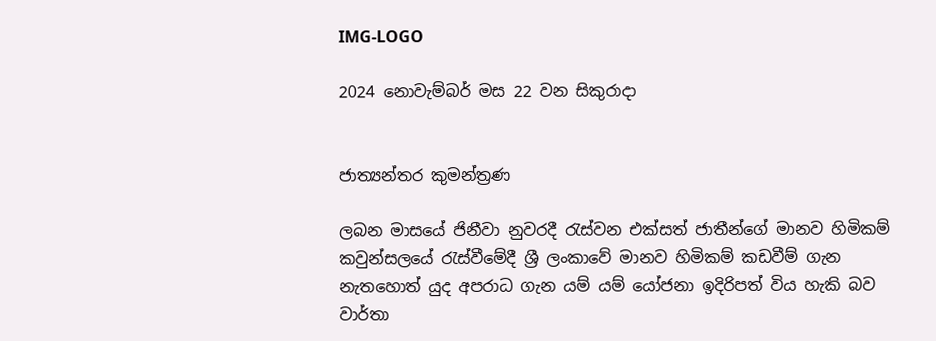IMG-LOGO

2024 නොවැම්බර් මස 22 වන සිකුරාදා


ජාත්‍යන්තර කුමන්ත්‍රණ

ලබන මාසයේ ජිනීවා නුවරදී රැස්වන එක්සත් ජාතීන්ගේ මානව හිමිකම් කවුන්සලයේ රැස්වීමේදී ශ්‍රී ලංකාවේ මානව හිමිකම් කඩවීම් ගැන නැතහොත් යුද අපරාධ ගැන යම් යම් යෝජනා ඉදිරිපත් විය හැකි බව වාර්තා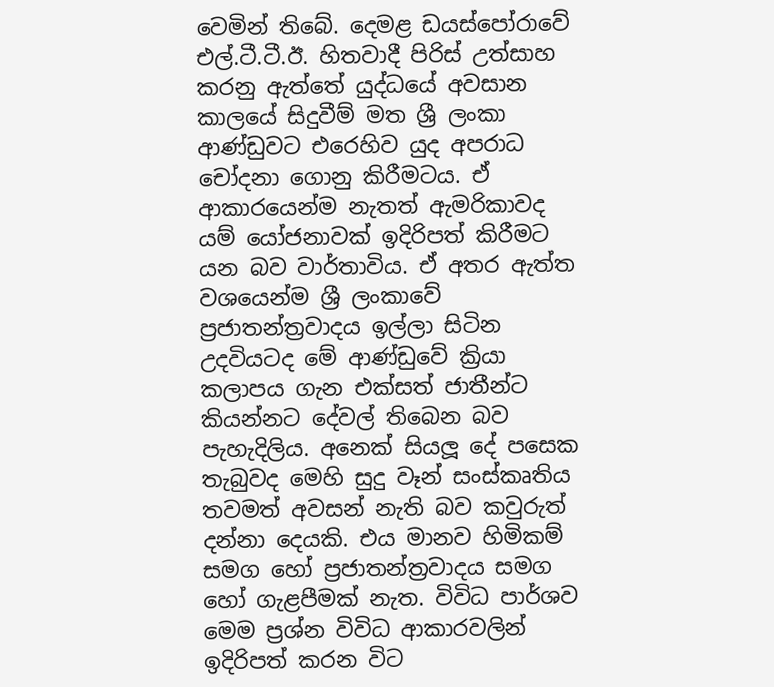වෙමින් තිබේ. දෙමළ ඩයස්පෝරාවේ එල්.ටී.ටී.ඊ. හිතවාදී පිරිස් උත්සාහ කරනු ඇත්තේ යුද්ධයේ අවසාන කාලයේ සිදුවීම් මත ශ්‍රී ලංකා ආණ්ඩුවට එරෙහිව යුද අපරාධ චෝදනා ගොනු කිරීමටය. ඒ ආකාරයෙන්ම නැතත් ඇමරිකාවද යම් යෝජනාවක් ඉදිරිපත් කිරීමට යන බව වාර්තාවිය. ඒ අතර ඇත්ත වශයෙන්ම ශ්‍රී ලංකාවේ ප්‍රජාතන්ත්‍රවාදය ඉල්ලා සිටින උදවියටද මේ ආණ්ඩුවේ ක්‍රියා කලාපය ගැන එක්සත් ජාතීන්ට කියන්නට දේවල් තිබෙන බව පැහැදිලිය. අනෙක් සියලූ දේ පසෙක තැබුවද මෙහි සුදු වෑන් සංස්කෘතිය තවමත් අවසන් නැති බව කවුරුත් දන්නා දෙයකි. එය මානව හිමිකම් සමග හෝ ප්‍රජාතන්ත්‍රවාදය සමග හෝ ගැළපීමක් නැත. විවිධ පාර්ශව මෙම ප්‍රශ්න විවිධ ආකාරවලින් ඉදිරිපත් කරන විට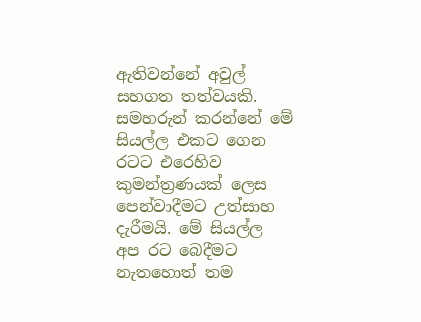ඇතිවන්නේ අවුල් සහගත තත්වයකි. සමහරුන් කරන්නේ මේ සියල්ල එකට ගෙන රටට එරෙහිව කුමන්ත්‍රණයක් ලෙස පෙන්වාදීමට උත්සාහ දැරීමයි. මේ සියල්ල අප රට බෙදීමට නැතහොත් තම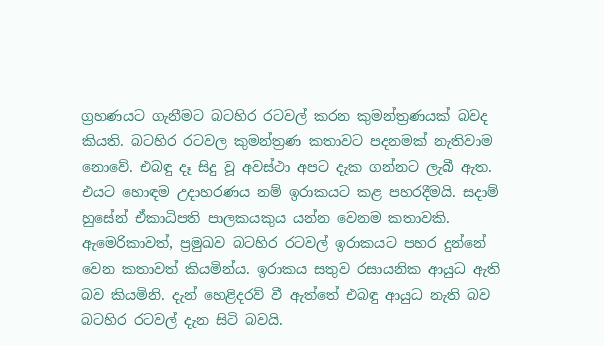ග්‍රහණයට ගැනීමට බටහිර රටවල් කරන කුමන්ත්‍රණයක් බවද කියති. බටහිර රටවල කුමන්ත්‍රණ කතාවට පදනමක් නැතිවාම නොවේ. එබඳු දෑ සිදු වූ අවස්ථා අපට දැක ගන්නට ලැබී ඇත. එයට හොඳම උදාහරණය නම් ඉරාකයට කළ පහරදීමයි. සදාම් හුසේන් ඒකාධිපති පාලකයකුය යන්න වෙනම කතාවකි. ඇමෙරිකාවත්, ප්‍රමුඛව බටහිර රටවල් ඉරාකයට පහර දුන්නේ වෙන කතාවත් කියමින්ය. ඉරාකය සතුව රසායනික ආයුධ ඇති බව කියමිනි. දැන් හෙළිදරව් වී ඇත්තේ එබඳු ආයුධ නැති බව බටහිර රටවල් දැන සිටි බවයි.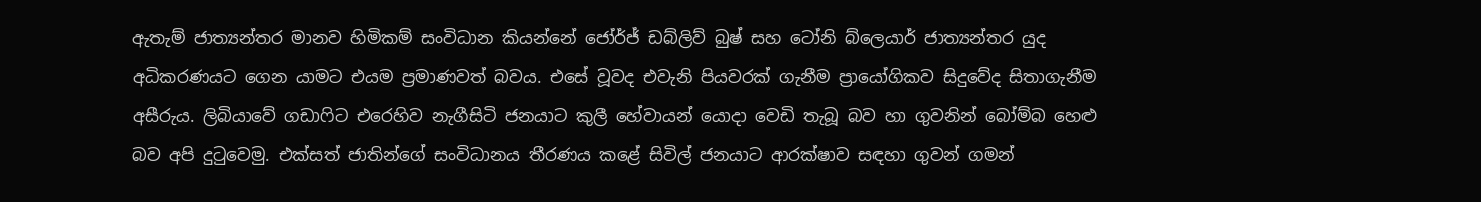ඇතැම් ජාත්‍යන්තර මානව හිමිකම් සංවිධාන කියන්නේ ජෝර්ජ් ඩබ්ලිව් බුෂ් සහ ටෝනි බ්ලෙයාර් ජාත්‍යන්තර යුද අධිකරණයට ගෙන යාමට එයම ප්‍රමාණවත් බවය. එසේ වූවද එවැනි පියවරක් ගැනීම ප්‍රායෝගිකව සිදුවේද සිතාගැනීම අසීරුය. ලිබියාවේ ගඩාෆිට එරෙහිව නැගීසිටි ජනයාට කුලී හේවායන් යොදා වෙඩි තැබූ බව හා ගුවනින් බෝම්බ හෙළු බව අපි දුටුවෙමු. එක්සත් ජාතින්ගේ සංවිධානය තීරණය කළේ සිවිල් ජනයාට ආරක්ෂාව සඳහා ගුවන් ගමන්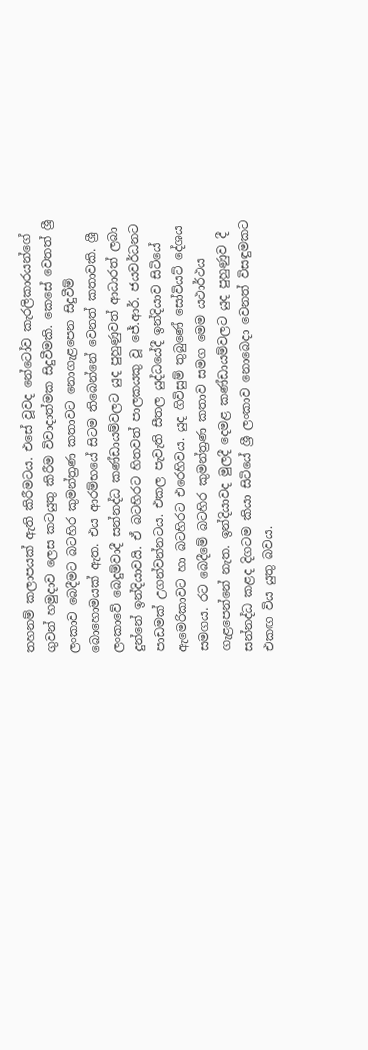තහනම් කලාපයක් ඇති කිරීමටය. එසේ වූවද නේටෝව කැරලිකාරයන්ගේ ගුවන් හමුදාව ලෙස කටයුතු කිරීම විවාදාත්මක සිදුවීමකි. කෙසේ වෙතත් ශ්‍රී ලංකාව බෙදීමට බටහිර කුමන්ත්‍රණ කතාවට නොගැළපෙන සිදුවීම් බොහොමයක් ඇත. එය ආරම්භයේ සිටම තිබෙන්නේ වෙනත් කතාවකි. ශ්‍රී ලංකාවේ බෙදුම්වාදී සන්නද්ධ කණ්ඩායම්වලට යුද පුහුණුවත් ආධාරත් ලබා දුන්නේ ඉන්දියාවයි. ඒ බටහිරට හිතවත් පාලකයකු වූ ජේ.ආර්. ජයවර්ධනට පාඩමක් උගන්වන්නටය. එකල පැවැති සීතල යුද්ධයේදී ඉන්දියාව සිටියේ ඇමෙරිකාවට හා බටහිරට එරෙහිවය. යුද ගිවිසුම් තුබුණේ සෝවියට් දේශය සමගය. රට බෙදීමේ බටහිර කුමන්ත්‍රණ කතාව සමග මෙම යථාර්ථය ගැළපෙන්නේ නැත. ඉන්දියාවද මුලදී දෙමළ කණ්ඩායම්වලට යුද පුහුණුව දී සන්නද්ධ කළද දිගටම කියා සිටියේ ශ්‍රී ලංකාව නොබෙදා වෙනත් විසඳුමකට එකඟ විය යුතු බවය.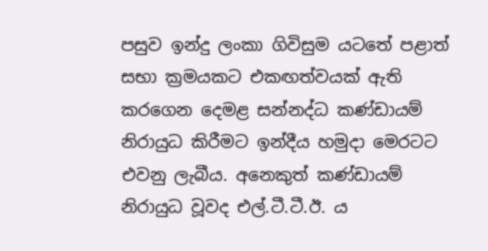පසුව ඉන්දු ලංකා ගිවිසුම යටතේ පළාත් සභා ක්‍රමයකට එකඟත්වයක් ඇති කරගෙන දෙමළ සන්නද්ධ කණ්ඩායම් නිරායුධ කිරීමට ඉන්දීය හමුදා මෙරටට එවනු ලැබීය. අනෙකුත් කණ්ඩායම් නිරායුධ වූවද එල්.ටී.ටී.ඊ. ය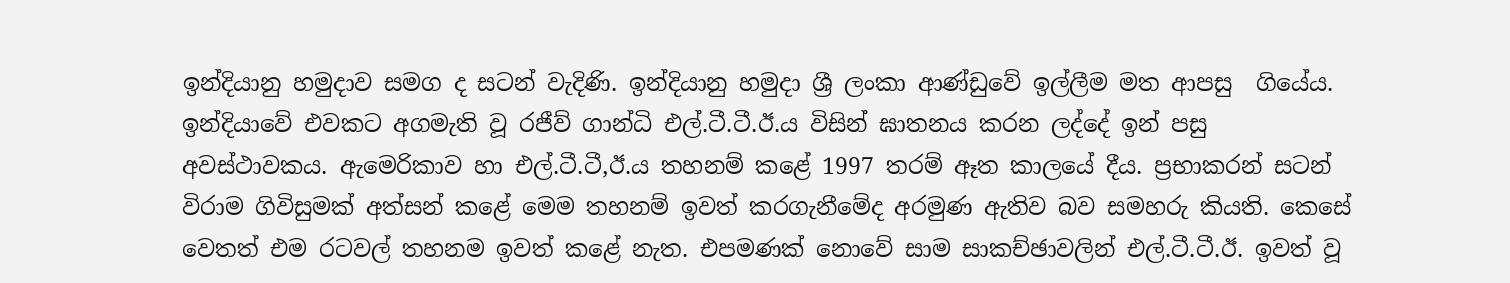ඉන්දියානු හමුදාව සමග ද සටන් වැදිණි. ඉන්දියානු හමුදා ශ්‍රී ලංකා ආණ්ඩුවේ ඉල්ලීම මත ආපසු  ගියේය. ඉන්දියාවේ එවකට අගමැති වූ රජීව් ගාන්ධි එල්.ටී.ටී.ඊ.ය විසින් ඝාතනය කරන ලද්දේ ඉන් පසු අවස්ථාවකය. ඇමෙරිකාව හා එල්.ටී.ටී,ඊ.ය තහනම් කළේ 1997 තරම් ඈත කාලයේ දීය. ප්‍රභාකරන් සටන් විරාම ගිවිසුමක් අත්සන් කළේ මෙම තහනම් ඉවත් කරගැනීමේද අරමුණ ඇතිව බව සමහරු කියති. කෙසේ වෙතත් එම රටවල් තහනම ඉවත් කළේ නැත. එපමණක් නොවේ සාම සාකච්ඡාවලින් එල්.ටී.ටී.ඊ. ඉවත් වූ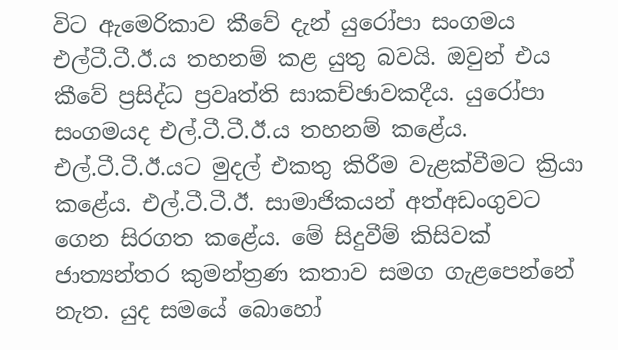විට ඇමෙරිකාව කීවේ දැන් යුරෝපා සංගමය එල්ටී.ටී.ඊ.ය තහනම් කළ යුතු බවයි. ඔවුන් එය කීවේ ප්‍රසිද්ධ ප්‍රවෘත්ති සාකච්ඡාවකදීය. යුරෝපා සංගමයද එල්.ටී.ටී.ඊ.ය තහනම් කළේය. එල්.ටී.ටී.ඊ.යට මුදල් එකතු කිරීම වැළක්වීමට ක්‍රියා කළේය. එල්.ටී.ටී.ඊ. සාමාජිකයන් අත්අඩංගුවට ගෙන සිරගත කළේය. මේ සිදුවීම් කිසිවක් ජාත්‍යන්තර කුමන්ත්‍රණ කතාව සමග ගැළපෙන්නේ නැත. යුද සමයේ බොහෝ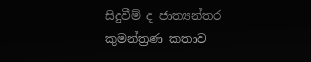සිදුවීම් ද ජාත්‍යන්තර කුමන්ත්‍රණ කතාව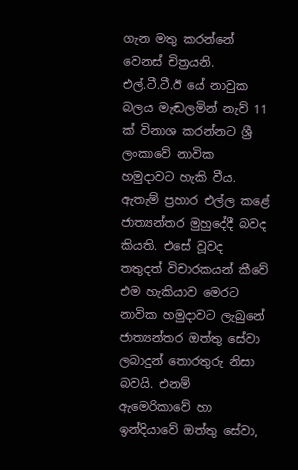ගැන මතු කරන්නේ වෙනස් චිත්‍රයනි. එල්.ටී.ටී.ඊ යේ නාවුක බලය මැඬලමින් නැව් 11 ක් විනාශ කරන්නට ශ්‍රී ලංකාවේ නාවික හමුදාවට හැකි වීය. ඇතැම් ප්‍රහාර එල්ල කළේ ජාත්‍යන්තර මුහුදේදී බවද  කියති. එසේ වූවද තතුදත් විචාරකයන් කීවේ එම හැකියාව මෙරට නාවික හමුදාවට ලැබුනේ ජාත්‍යන්තර ඔත්තු සේවා ලබාදුන් තොරතුරු නිසා බවයි. එනම් ඇමෙරිකාවේ හා ඉන්දියාවේ ඔත්තු සේවා,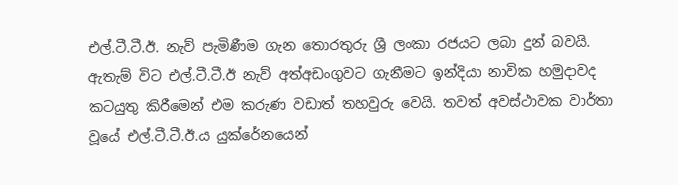එල්.ටී.ටී.ඊ. නැව් පැමිණීම ගැන තොරතුරු ශ්‍රී ලංකා රජයට ලබා දුන් බවයි. ඇතැම් විට එල්.ටී.ටී.ඊ නැව් අත්අඩංගුවට ගැනීමට ඉන්දියා නාවික හමුදාවද කටයුතු කිරීමෙන් එම කරුණ වඩාත් තහවුරු වෙයි. තවත් අවස්ථාවක වාර්තා වූයේ එල්.ටී.ටී.ඊ.ය යුක්රේනයෙන්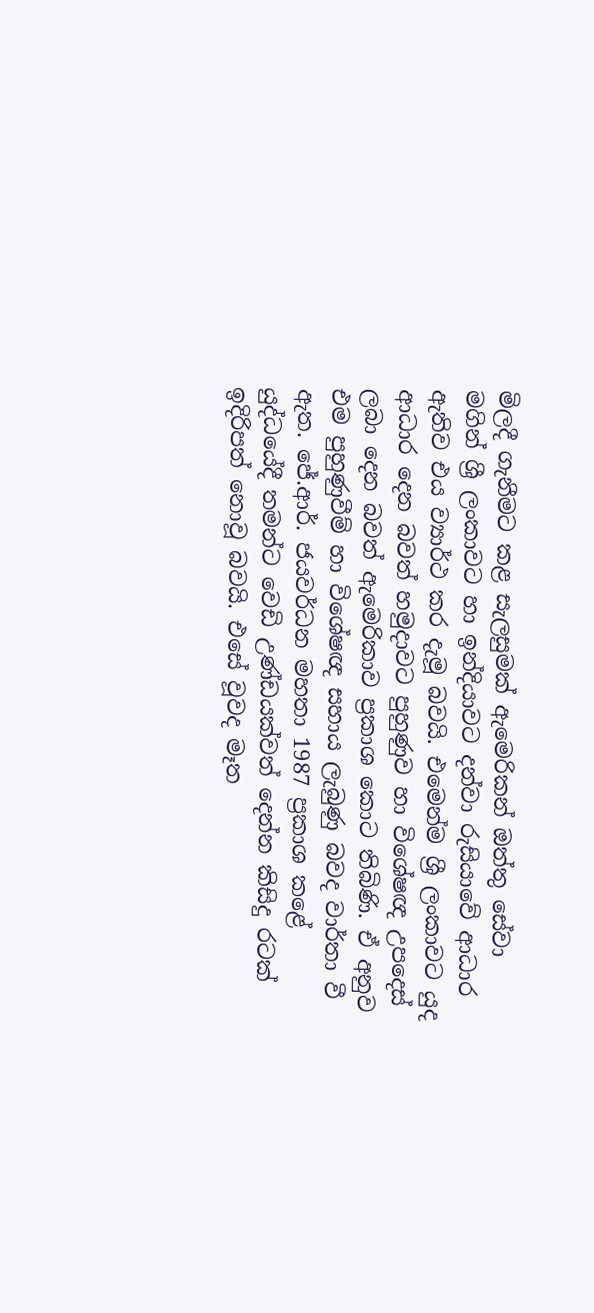මිලදී ගැනීමට කළ සැලසුමක් ඇමෙරිකන් ඔත්තු සේවා මගින් ශ්‍රී ලංකාවට හා ඉන්දියාවට දන්වා රුසියාවේ ආධාර ඇතිව එය ව්‍යාර්ථ කර දැමූ බවයි. එමෙන්ම ශ්‍රී ලංකාවට යුද ආධාර දෙන බවත් හමුදාවට පුහුණුව හා විශේෂඥ උපදෙස් ලබා දෙන බවත් ඇමෙරිකාව ප්‍රකාශ කොට තිබිණි. ඒ අනුව එම පුහුණුවීම් හා විශේෂඥ සහාය ලැබුණු බවද වාර්තා වී ඇත. ජේ.ආර්. ජයවර්ධන මහතා 1987 ප්‍රකාශ කළේ යුද්ධයේදී තමන්ට වෙඩි උණ්ඩයක්වත් දෙන්න කිසිදු රටක් ඉදිරිපත් නොවූ බවයි. එසේ වූවද මෑත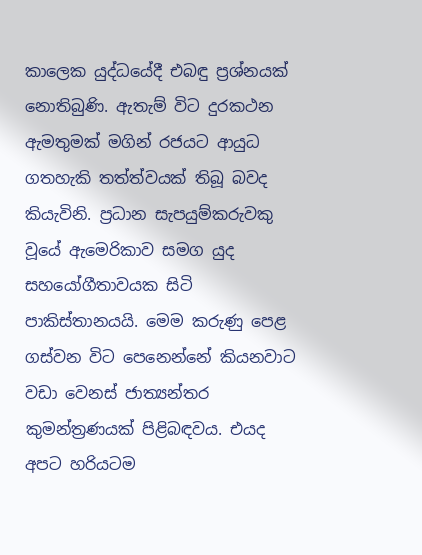කාලෙක යුද්ධයේදී එබඳු ප්‍රශ්නයක් නොතිබුණි. ඇතැම් විට දුරකථන ඇමතුමක් මගින් රජයට ආයුධ ගතහැකි තත්ත්වයක් තිබූ බවද කියැවිනි. ප්‍රධාන සැපයුම්කරුවකු වූයේ ඇමෙරිකාව සමග යුද සහයෝගීතාවයක සිටි පාකිස්තානයයි. මෙම කරුණු පෙළ ගස්වන විට පෙනෙන්නේ කියනවාට වඩා වෙනස් ජාත්‍යන්තර කුමන්ත්‍රණයක් පිළිබඳවය. එයද අපට හරියටම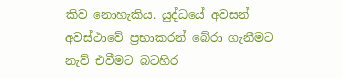කිව නොහැකිය. යුද්ධයේ අවසන් අවස්ථාවේ ප්‍රභාකරන් බේරා ගැනීමට නැව් එවීමට බටහිර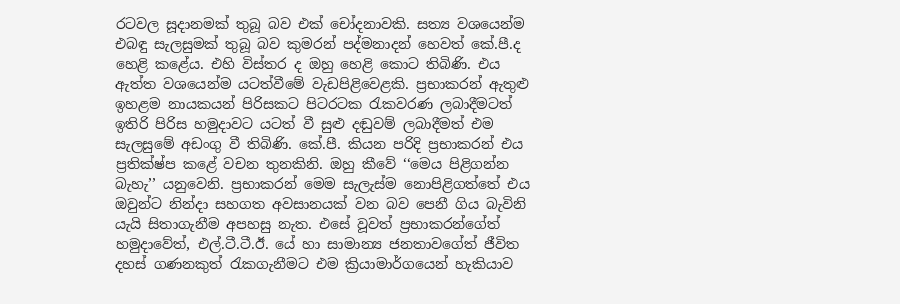රටවල සූදානමක් තුබූ බව එක් චෝදනාවකි. සත්‍ය වශයෙන්ම එබඳු සැලසුමක් තුබූ බව කුමරන් පද්මනාදන් හෙවත් කේ.පී.ද හෙළි කළේය. එහි විස්තර ද ඔහු හෙළි කොට තිබිණි. එය ඇත්ත වශයෙන්ම යටත්වීමේ වැඩපිළිවෙළකි. ප්‍රභාකරන් ඇතුළු ඉහළම නායකයන් පිරිසකට පිටරටක රැකවරණ ලබාදීමටත් ඉතිරි පිරිස හමුදාවට යටත් වී සුළු දඬුවම් ලබාදීමත් එම සැලසුමේ අඩංගු වී තිබිණි. කේ.පී. කියන පරිදි ප්‍රභාකරන් එය ප්‍රතික්ෂ්ප කළේ වචන තුනකිනි. ඔහු කීවේ ‘‘මෙය පිළිගන්න බැහැ’’ යනුවෙනි. ප්‍රභාකරන් මෙම සැලැස්ම නොපිළිගත්තේ එය ඔවුන්ට නින්දා සහගත අවසානයක් වන බව පෙනී ගිය බැවිනි යැයි සිතාගැනීම අපහසු නැත. එසේ වූවත් ප්‍රභාකරන්ගේත් හමුදාවේත්, එල්.ටී.ටී.ඊ. යේ හා සාමාන්‍ය ජනතාවගේත් ජීවිත දහස් ගණනකුත් රැකගැනීමට එම ක්‍රියාමාර්ගයෙන් හැකියාව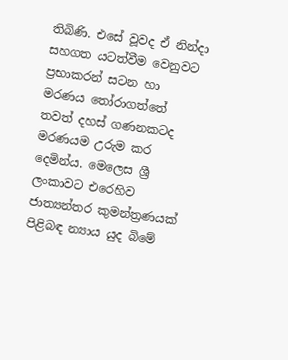තිබිණි. එසේ වූවද ඒ නින්දා සහගත යටත්වීම වෙනුවට ප්‍රභාකරන් සටන හා මරණය තෝරාගත්තේ තවත් දහස් ගණනකටද මරණයම උරුම කර දෙමින්ය. මෙලෙස ශ්‍රී ලංකාවට එරෙහිව ජාත්‍යන්තර කුමන්ත්‍රණයක් පිළිබඳ න්‍යාය යුද බිමේ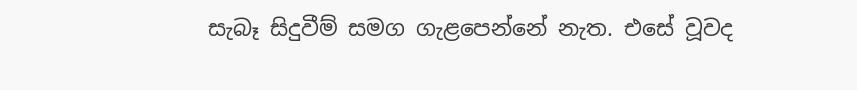සැබෑ සිදුවීම් සමග ගැළපෙන්නේ නැත. එසේ වූවද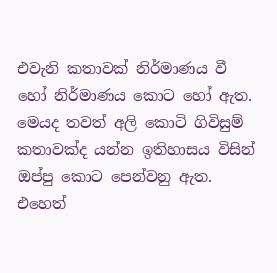එවැනි කතාවක් නිර්මාණය වී හෝ නිර්මාණය කොට හෝ ඇත. මෙයද තවත් අලි කොටි ගිවිසුම් කතාවක්ද යන්න ඉතිහාසය විසින් ඔප්පු කොට පෙන්වනු ඇත. එහෙත්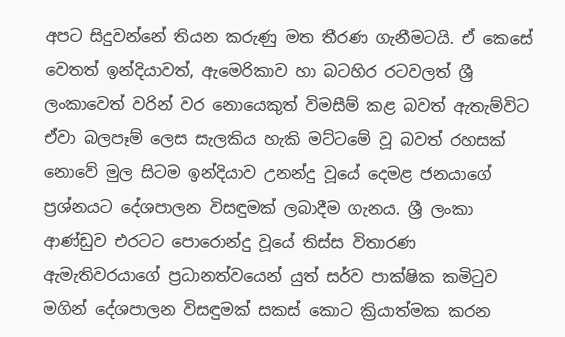අපට සිදුවන්නේ තියන කරුණු මත තීරණ ගැනීමටයි. ඒ කෙසේ වෙතත් ඉන්දියාවත්, ඇමෙරිකාව හා බටහිර රටවලත් ශ්‍රී ලංකාවෙත් වරින් වර නොයෙකුත් විමසීම් කළ බවත් ඇතැම්විට ඒවා බලපෑම් ලෙස සැලකිය හැකි මට්ටමේ වූ බවත් රහසක් නොවේ මුල සිටම ඉන්දියාව උනන්දු වූයේ දෙමළ ජනයාගේ ප්‍රශ්නයට දේශපාලන විසඳුමක් ලබාදීම ගැනය. ශ්‍රී ලංකා ආණ්ඩුව එරටට පොරොන්දු වූයේ තිස්ස විතාරණ ඇමැතිවරයාගේ ප්‍රධානත්වයෙන් යුත් සර්ව පාක්ෂික කමිටුව මගින් දේශපාලන විසඳුමක් සකස් කොට ක්‍රියාත්මක කරන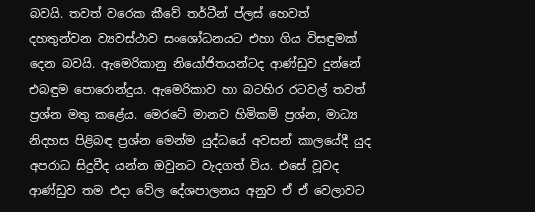බවයි. තවත් වරෙක කීවේ තර්ටීන් ප්ලස් හෙවත් දහතුන්වන ව්‍යවස්ථාව සංශෝධනයට එහා ගිය විසඳුමක් දෙන බවයි. ඇමෙරිකානු නියෝජිතයන්ටද ආණ්ඩුව දුන්නේ එබඳුම පොරොන්දුය. ඇමෙරිකාව හා බටහිර රටවල් තවත් ප්‍රශ්න මතු කළේය. මෙරටේ මානව හිමිකම් ප්‍රශ්න, මාධ්‍ය නිදහස පිළිබඳ ප්‍රශ්න මෙන්ම යුද්ධයේ අවසන් කාලයේදී යුද අපරාධ සිදුවීද යන්න ඔවුනට වැදගත් විය. එසේ වූවද ආණ්ඩුව තම එදා වේල දේශපාලනය අනුව ඒ ඒ වෙලාවට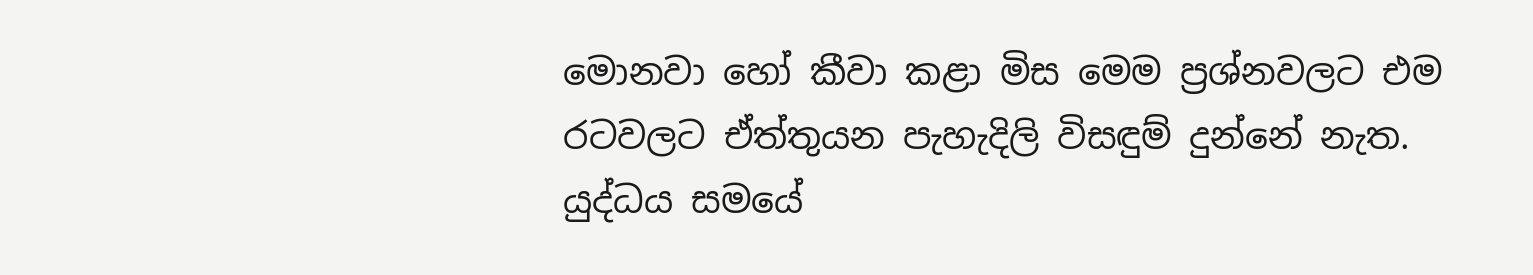මොනවා හෝ කීවා කළා මිස මෙම ප්‍රශ්නවලට එම රටවලට ඒත්තුයන පැහැදිලි විසඳුම් දුන්නේ නැත. යුද්ධය සමයේ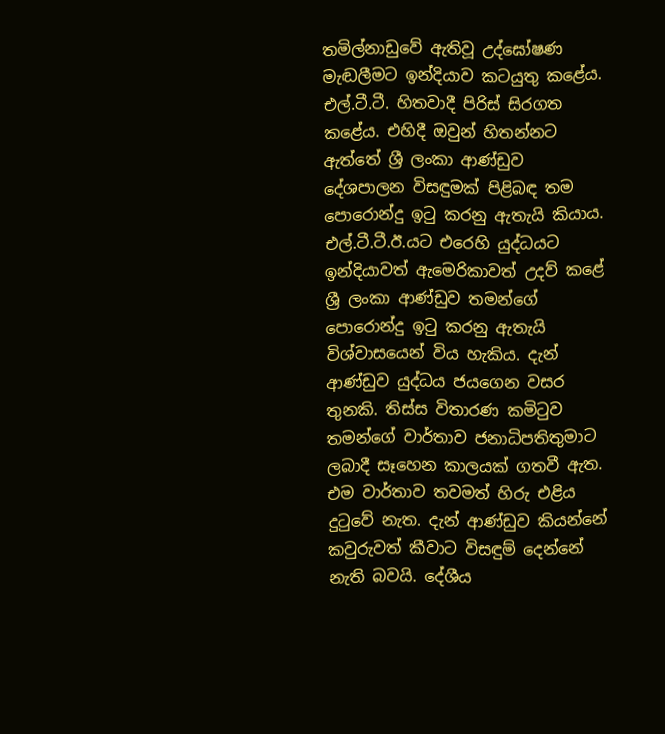තමිල්නාඩුවේ ඇතිවූ උද්ඝෝෂණ මැඬලීමට ඉන්දියාව කටයුතු කළේය. එල්.ටී.ටී. හිතවාදී පිරිස් සිරගත කළේය. එහිදී ඔවුන් හිතන්නට ඇත්තේ ශ්‍රී ලංකා ආණ්ඩුව දේශපාලන විසඳුමක් පිළිබඳ තම පොරොන්දු ඉටු කරනු ඇතැයි කියාය. එල්.ටී.ටී.ඊ.යට එරෙහි යුද්ධයට ඉන්දියාවත් ඇමෙරිකාවත් උදව් කළේ ශ්‍රී ලංකා ආණ්ඩුව තමන්ගේ පොරොන්දු ඉටු කරනු ඇතැයි විශ්වාසයෙන් විය හැකිය. දැන් ආණ්ඩුව යුද්ධය ජයගෙන වසර තුනකි. තිස්ස විතාරණ කමිටුව තමන්ගේ වාර්තාව ජනාධිපතිතුමාට ලබාදී සෑහෙන කාලයක් ගතවී ඇත. එම වාර්තාව තවමත් හිරු එළිය දුටුවේ නැත. දැන් ආණ්ඩුව කියන්නේ කවුරුවත් කීවාට විසඳුම් දෙන්නේ නැති බවයි. දේශීය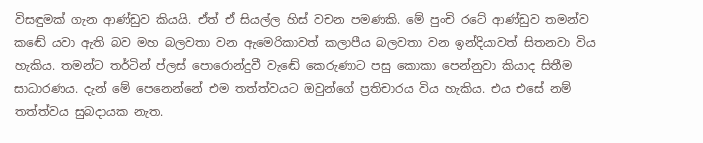විසඳුමක් ගැන ආණ්ඩුව කියයි. ඒත් ඒ සියල්ල හිස් වචන පමණකි. මේ පුංචි රටේ ආණ්ඩුව තමන්ව කඬේ යවා ඇති බව මහ බලවතා වන ඇමෙරිකාවත් කලාපීය බලවතා වන ඉන්දියාවත් සිතනවා විය හැකිය. තමන්ට තර්ටින් ප්ලස් පොරොන්දුවී වැඬේ කෙරුණාට පසු කොකා පෙන්නුවා කියාද සිතීම සාධාරණය. දැන් මේ පෙනෙන්නේ එම තත්ත්වයට ඔවුන්ගේ ප්‍රතිචාරය විය හැකිය. එය එසේ නම් තත්ත්වය සුබදායක නැත.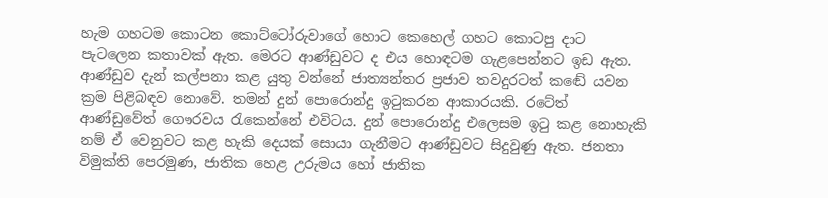හැම ගහටම කොටන කොට්ටෝරුවාගේ හොට කෙහෙල් ගහට කොටපු දාට පැටලෙන කතාවක් ඇත. මෙරට ආණ්ඩුවට ද එය හොඳටම ගැළපෙන්නට ඉඩ ඇත. ආණ්ඩුව දැන් කල්පනා කළ යුතු වන්නේ ජාත්‍යන්තර ප්‍රජාව තවදුරටත් කඬේ යවන ක්‍රම පිළිබඳව නොවේ. තමන් දුන් පොරොන්දු ඉටුකරන ආකාරයකි. රටේත් ආණ්ඩුවේත් ගෞරවය රැකෙන්නේ එවිටය. දුන් පොරොන්දු එලෙසම ඉටු කළ නොහැකි නම් ඒ වෙනුවට කළ හැකි දෙයක් සොයා ගැනීමට ආණ්ඩුවට සිදුවුණු ඇත. ජනතා විමුක්ති පෙරමුණ, ජාතික හෙළ උරුමය හෝ ජාතික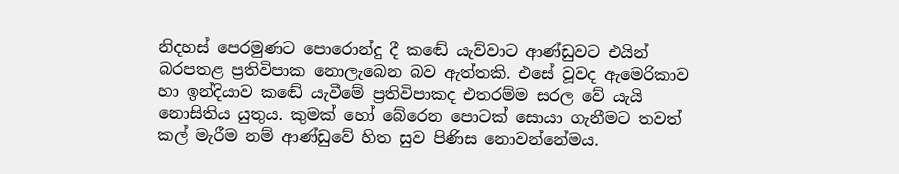නිදහස් පෙරමුණට පොරොන්දු දී කඬේ යැව්වාට ආණ්ඩුවට එයින් බරපතළ ප්‍රතිවිපාක නොලැබෙන බව ඇත්තකි. එසේ වූවද ඇමෙරිකාව හා ඉන්දියාව කඬේ යැවීමේ ප්‍රතිවිපාකද එතරම්ම සරල වේ යැයි නොසිතිය යුතුය. කුමක් හෝ බේරෙන පොටක් සොයා ගැනීමට තවත් කල් මැරීම නම් ආණ්ඩුවේ හිත සුව පිණිස නොවන්නේමය.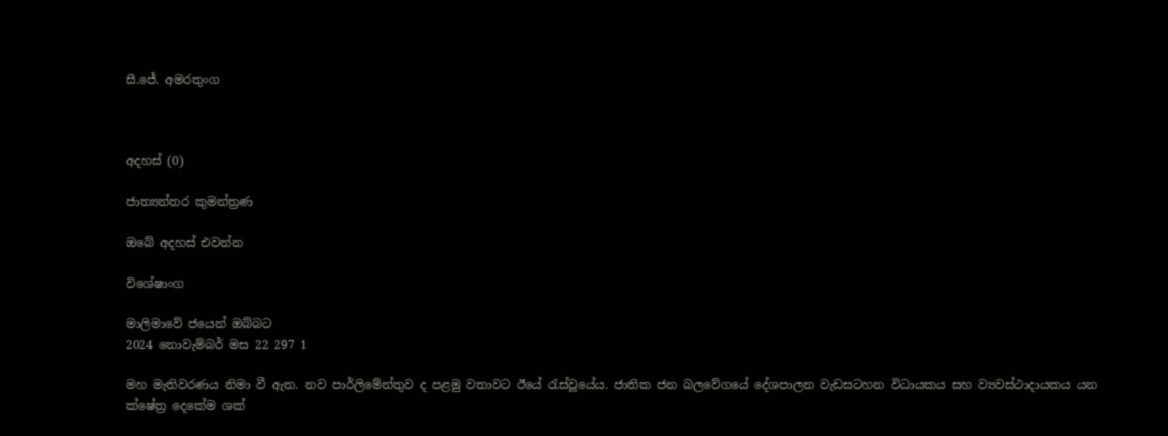සී.ජේ. අමරතුංග



අදහස් (0)

ජාත්‍යන්තර කුමන්ත්‍රණ

ඔබේ අදහස් එවන්න

විශේෂාංග

මාලිමාවේ ජයෙන් ඔබ්බට
2024 නොවැම්බර් මස 22 297 1

මහ මැතිවරණය නිමා වී ඇත. නව පාර්ලිමේන්තුව ද පළමු වතාවට ඊයේ රැස්වූයේය. ජාතික ජන බලවේගයේ දේශපාලන වැඩසටහන විධායකය සහ ව්‍යවස්ථාදායකය යන ක්ෂේත්‍ර දෙකේම ශක්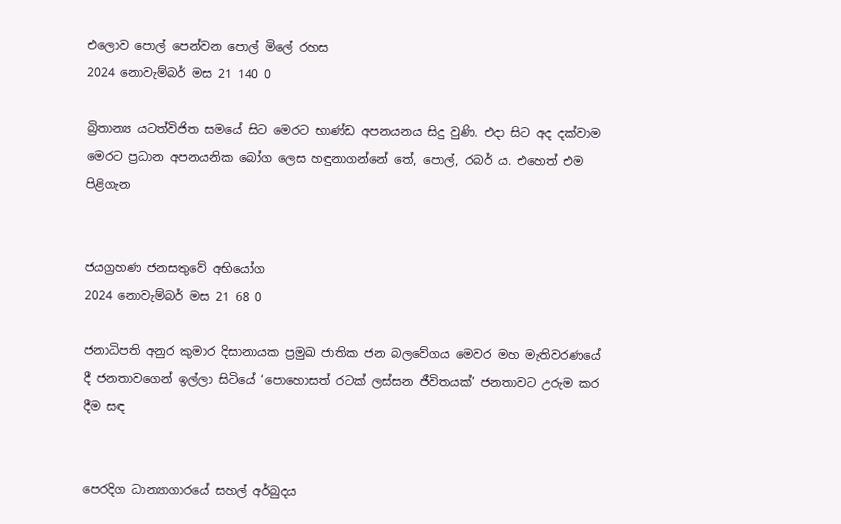එලොව පොල් පෙන්වන පොල් මිලේ රහස
2024 නොවැම්බර් මස 21 140 0

බ්‍රිතාන්‍ය යටත්විජිත සමයේ සිට මෙරට භාණ්ඩ අපනයනය සිදු වුණි. එදා සිට අද දක්වාම මෙරට ප්‍රධාන අපනයනික බෝග ලෙස හඳුනාගන්නේ තේ, පොල්, රබර් ය. එහෙත් එම පිළිගැන


ජයග්‍රහණ ජනසතුවේ අභියෝග
2024 නොවැම්බර් මස 21 68 0

ජනාධිපති අනුර කුමාර දිසානායක ප්‍රමුඛ ජාතික ජන බලවේගය මෙවර මහ මැතිවරණයේ දී ජනතාවගෙන් ඉල්ලා සිටියේ ‘පොහොසත් රටක් ලස්සන ජීවිතයක්’ ජනතාවට උරුම කර දීම සඳ


පෙරදිග ධාන්‍යාගාරයේ සහල් අර්බුදය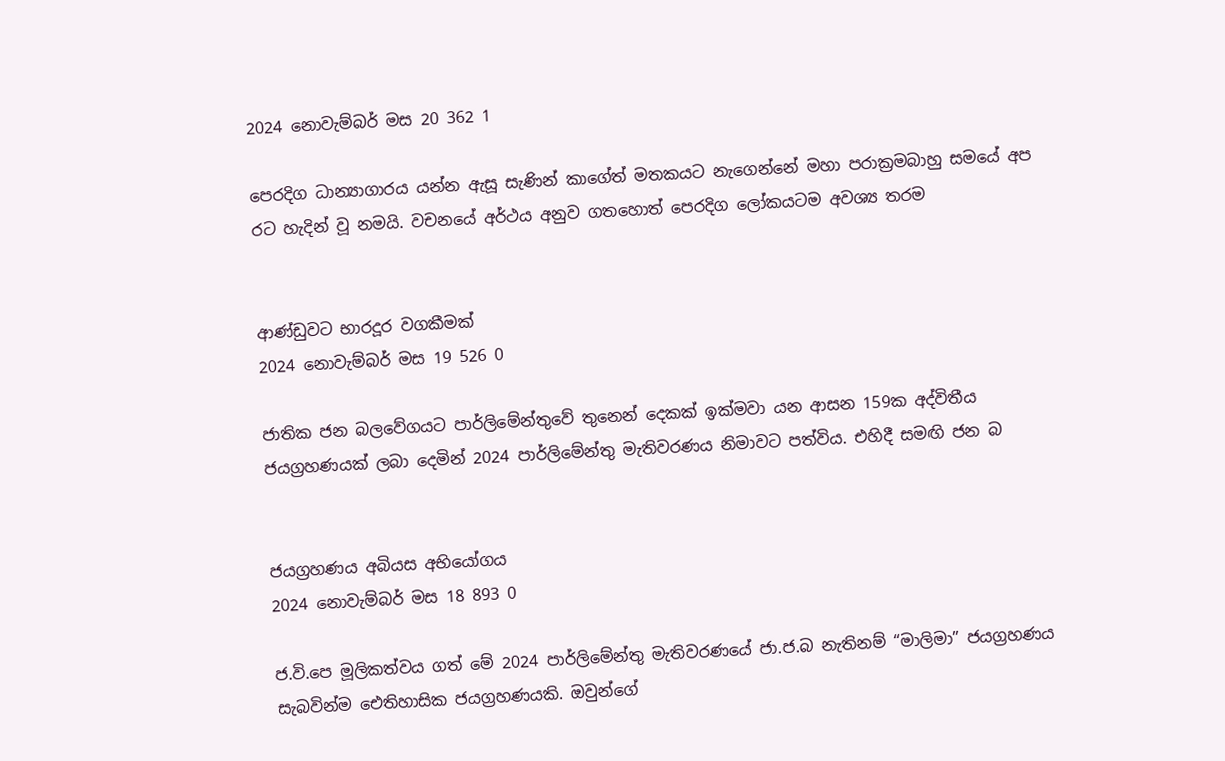2024 නොවැම්බර් මස 20 362 1

පෙරදිග ධාන්‍යාගාරය යන්න ඇසූ සැණින් කාගේත් මතකයට නැගෙන්නේ මහා පරාක්‍රමබාහු සමයේ අප රට හැදින් වූ නමයි. වචනයේ අර්ථය අනුව ගතහොත් පෙරදිග ලෝකයටම අවශ්‍ය තරම


ආණ්ඩුවට භාරදූර වගකීමක්
2024 නොවැම්බර් මස 19 526 0

ජාතික ජන බලවේගයට පාර්ලිමේන්තුවේ තුනෙන් දෙකක් ඉක්මවා යන ආසන 159ක අද්විතීය ජයග්‍රහණයක් ලබා දෙමින් 2024 පාර්ලිමේන්තු මැතිවරණය නිමාවට පත්විය. එහිදී සමඟි ජන බ


ජයග්‍රහණය අබියස අභියෝගය
2024 නොවැම්බර් මස 18 893 0

ජ.වි.පෙ මූලිකත්වය ගත් මේ 2024 පාර්ලිමේන්තු මැතිවරණයේ ජා.ජ.බ නැතිනම් “මාලිමා” ජයග්‍රහණය සැබවින්ම ඓතිහාසික ජයග්‍රහණයකි. ඔවුන්ගේ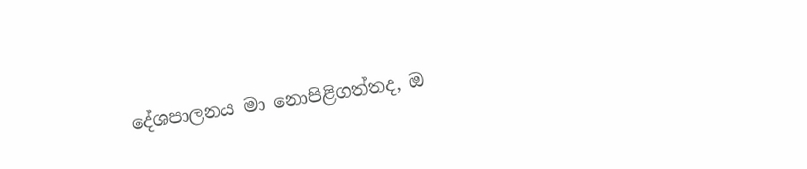දේශපාලනය මා නොපිළිගත්තද, ඔ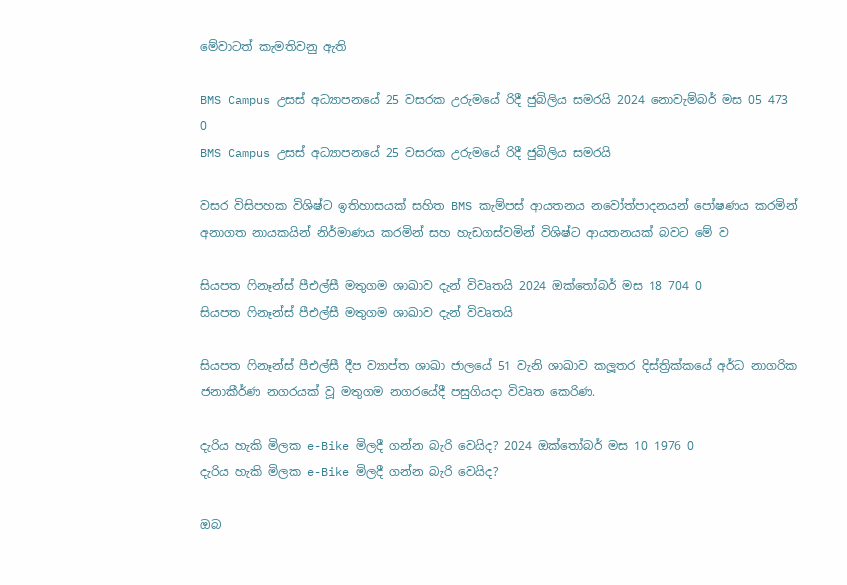මේවාටත් කැමතිවනු ඇති

BMS Campus උසස් අධ්‍යාපනයේ 25 වසරක උරුමයේ රිදී ජුබිලිය සමරයි 2024 නොවැම්බර් මස 05 473 0
BMS Campus උසස් අධ්‍යාපනයේ 25 වසරක උරුමයේ රිදී ජුබිලිය සමරයි

වසර විසිපහක විශිෂ්ට ඉතිහාසයක් සහිත BMS කැම්පස් ආයතනය නවෝත්පාදනයන් පෝෂණය කරමින් අනාගත නායකයින් නිර්මාණය කරමින් සහ හැඩගස්වමින් විශිෂ්ට ආයතනයක් බවට මේ ව

සියපත ෆිනෑන්ස් පීඑල්සී මතුගම ශාඛාව දැන් විවෘතයි 2024 ඔක්තෝබර් මස 18 704 0
සියපත ෆිනෑන්ස් පීඑල්සී මතුගම ශාඛාව දැන් විවෘතයි

සියපත ෆිනෑන්ස් පීඑල්සී දීප ව්‍යාප්ත ශාඛා ජාලයේ 51 වැනි ශාඛාව කලූතර දිස්ත්‍රික්කයේ අර්ධ නාගරික ජනාකීර්ණ නගරයක් වූ මතුගම නගරයේදී පසුගියදා විවෘත කෙරිණ.

දැරිය හැකි මිලක e-Bike මිලදී ගන්න බැරි වෙයිද? 2024 ඔක්තෝබර් මස 10 1976 0
දැරිය හැකි මිලක e-Bike මිලදී ගන්න බැරි වෙයිද?

ඔබ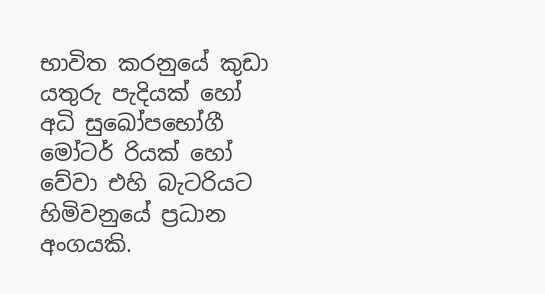භාවිත කරනුයේ කුඩා යතුරු පැදියක් හෝ අධි සුඛෝපභෝගී මෝටර් රියක් හෝ වේවා එහි බැටරියට හිමිවනුයේ ප්‍රධාන අංගයකි.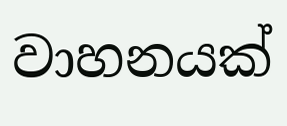වාහනයක්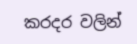කරදර වලින්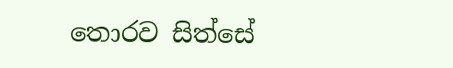තොරව සිත්සේ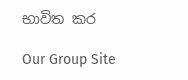භාවිත කර

Our Group Site